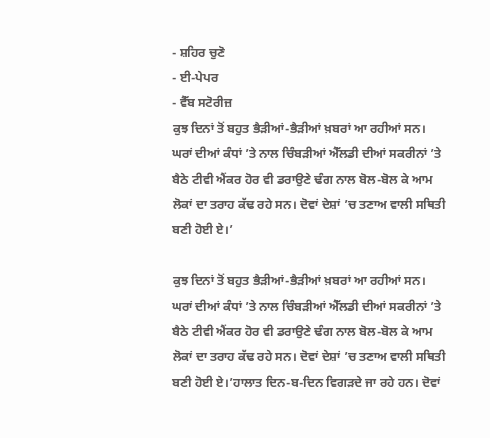- ਸ਼ਹਿਰ ਚੁਣੋ
- ਈ-ਪੇਪਰ
- ਵੈੱਬ ਸਟੋਰੀਜ਼
ਕੁਝ ਦਿਨਾਂ ਤੋਂ ਬਹੁਤ ਭੈੜੀਆਂ-ਭੈੜੀਆਂ ਖ਼ਬਰਾਂ ਆ ਰਹੀਆਂ ਸਨ। ਘਰਾਂ ਦੀਆਂ ਕੰਧਾਂ ’ਤੇ ਨਾਲ ਚਿੰਬੜੀਆਂ ਐੱਲਡੀ ਦੀਆਂ ਸਕਰੀਨਾਂ ’ਤੇ ਬੈਠੇ ਟੀਵੀ ਐਂਕਰ ਹੋਰ ਵੀ ਡਰਾਉਣੇ ਢੰਗ ਨਾਲ ਬੋਲ-ਬੋਲ ਕੇ ਆਮ ਲੋਕਾਂ ਦਾ ਤਰਾਹ ਕੱਢ ਰਹੇ ਸਨ। ਦੋਵਾਂ ਦੇਸ਼ਾਂ ’ਚ ਤਣਾਅ ਵਾਲੀ ਸਥਿਤੀ ਬਣੀ ਹੋਈ ਏ।’

ਕੁਝ ਦਿਨਾਂ ਤੋਂ ਬਹੁਤ ਭੈੜੀਆਂ-ਭੈੜੀਆਂ ਖ਼ਬਰਾਂ ਆ ਰਹੀਆਂ ਸਨ। ਘਰਾਂ ਦੀਆਂ ਕੰਧਾਂ ’ਤੇ ਨਾਲ ਚਿੰਬੜੀਆਂ ਐੱਲਡੀ ਦੀਆਂ ਸਕਰੀਨਾਂ ’ਤੇ ਬੈਠੇ ਟੀਵੀ ਐਂਕਰ ਹੋਰ ਵੀ ਡਰਾਉਣੇ ਢੰਗ ਨਾਲ ਬੋਲ-ਬੋਲ ਕੇ ਆਮ ਲੋਕਾਂ ਦਾ ਤਰਾਹ ਕੱਢ ਰਹੇ ਸਨ। ਦੋਵਾਂ ਦੇਸ਼ਾਂ ’ਚ ਤਣਾਅ ਵਾਲੀ ਸਥਿਤੀ ਬਣੀ ਹੋਈ ਏ।’ਹਾਲਾਤ ਦਿਨ-ਬ-ਦਿਨ ਵਿਗੜਦੇ ਜਾ ਰਹੇ ਹਨ। ਦੋਵਾਂ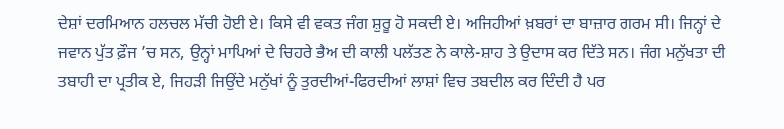ਦੇਸ਼ਾਂ ਦਰਮਿਆਨ ਹਲਚਲ ਮੱਚੀ ਹੋਈ ਏ। ਕਿਸੇ ਵੀ ਵਕਤ ਜੰਗ ਸ਼ੁਰੂ ਹੋ ਸਕਦੀ ਏ। ਅਜਿਹੀਆਂ ਖ਼ਬਰਾਂ ਦਾ ਬਾਜ਼ਾਰ ਗਰਮ ਸੀ। ਜਿਨ੍ਹਾਂ ਦੇ ਜਵਾਨ ਪੁੱਤ ਫ਼ੌਜ ’ਚ ਸਨ, ਉਨ੍ਹਾਂ ਮਾਪਿਆਂ ਦੇ ਚਿਹਰੇ ਭੈਅ ਦੀ ਕਾਲੀ ਪਲੱਤਣ ਨੇ ਕਾਲੇ-ਸ਼ਾਹ ਤੇ ਉਦਾਸ ਕਰ ਦਿੱਤੇ ਸਨ। ਜੰਗ ਮਨੁੱਖਤਾ ਦੀ ਤਬਾਹੀ ਦਾ ਪ੍ਰਤੀਕ ਏ, ਜਿਹੜੀ ਜਿਉਂਦੇ ਮਨੁੱਖਾਂ ਨੂੰ ਤੁਰਦੀਆਂ-ਫਿਰਦੀਆਂ ਲਾਸ਼ਾਂ ਵਿਚ ਤਬਦੀਲ ਕਰ ਦਿੰਦੀ ਹੈ ਪਰ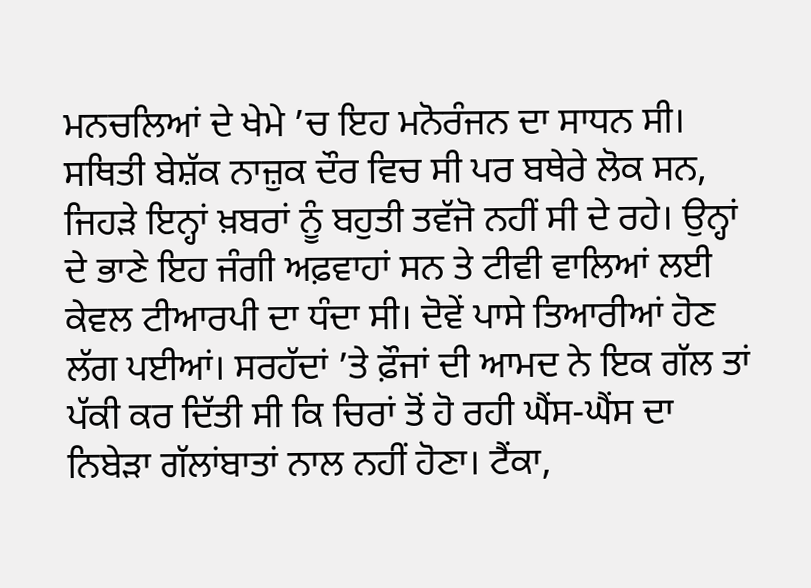ਮਨਚਲਿਆਂ ਦੇ ਖੇਮੇ ’ਚ ਇਹ ਮਨੋਰੰਜਨ ਦਾ ਸਾਧਨ ਸੀ।
ਸਥਿਤੀ ਬੇਸ਼ੱਕ ਨਾਜ਼ੁਕ ਦੌਰ ਵਿਚ ਸੀ ਪਰ ਬਥੇਰੇ ਲੋਕ ਸਨ, ਜਿਹੜੇ ਇਨ੍ਹਾਂ ਖ਼ਬਰਾਂ ਨੂੰ ਬਹੁਤੀ ਤਵੱਜੋ ਨਹੀਂ ਸੀ ਦੇ ਰਹੇ। ਉਨ੍ਹਾਂ ਦੇ ਭਾਣੇ ਇਹ ਜੰਗੀ ਅਫ਼ਵਾਹਾਂ ਸਨ ਤੇ ਟੀਵੀ ਵਾਲਿਆਂ ਲਈ ਕੇਵਲ ਟੀਆਰਪੀ ਦਾ ਧੰਦਾ ਸੀ। ਦੋਵੇਂ ਪਾਸੇ ਤਿਆਰੀਆਂ ਹੋਣ ਲੱਗ ਪਈਆਂ। ਸਰਹੱਦਾਂ ’ਤੇ ਫ਼ੌਜਾਂ ਦੀ ਆਮਦ ਨੇ ਇਕ ਗੱਲ ਤਾਂ ਪੱਕੀ ਕਰ ਦਿੱਤੀ ਸੀ ਕਿ ਚਿਰਾਂ ਤੋਂ ਹੋ ਰਹੀ ਘੈਂਸ-ਘੈਂਸ ਦਾ ਨਿਬੇੜਾ ਗੱਲਾਂਬਾਤਾਂ ਨਾਲ ਨਹੀਂ ਹੋਣਾ। ਟੈਂਕਾ,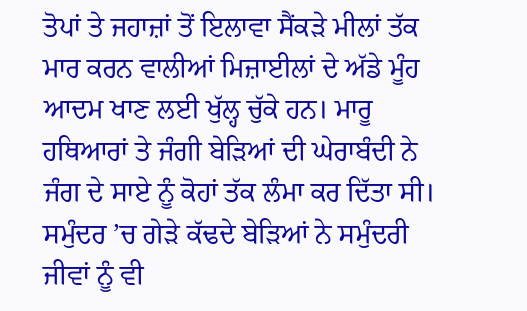ਤੋਪਾਂ ਤੇ ਜਹਾਜ਼ਾਂ ਤੋਂ ਇਲਾਵਾ ਸੈਂਕੜੇ ਮੀਲਾਂ ਤੱਕ ਮਾਰ ਕਰਨ ਵਾਲੀਆਂ ਮਿਜ਼ਾਈਲਾਂ ਦੇ ਅੱਡੇ ਮੂੰਹ ਆਦਮ ਖਾਣ ਲਈ ਖੁੱਲ੍ਹ ਚੁੱਕੇ ਹਨ। ਮਾਰੂ ਹਥਿਆਰਾਂ ਤੇ ਜੰਗੀ ਬੇੜਿਆਂ ਦੀ ਘੇਰਾਬੰਦੀ ਨੇ ਜੰਗ ਦੇ ਸਾਏ ਨੂੰ ਕੋਹਾਂ ਤੱਕ ਲੰਮਾ ਕਰ ਦਿੱਤਾ ਸੀ। ਸਮੁੰਦਰ ’ਚ ਗੇੜੇ ਕੱਢਦੇ ਬੇੜਿਆਂ ਨੇ ਸਮੁੰਦਰੀ ਜੀਵਾਂ ਨੂੰ ਵੀ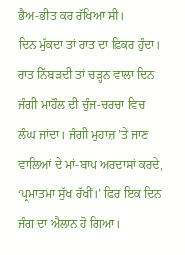ਭੈਅ-ਭੀਤ ਕਰ ਰੱਖਿਆ ਸੀ।
ਦਿਨ ਮੁੱਕਦਾ ਤਾਂ ਰਾਤ ਦਾ ਫ਼ਿਕਰ ਹੁੰਦਾ। ਰਾਤ ਨਿੱਬੜਦੀ ਤਾਂ ਚੜ੍ਹਨ ਵਾਲਾ ਦਿਨ ਜੰਗੀ ਮਾਹੌਲ ਦੀ ਚੁੰਜ-ਚਰਚਾ ਵਿਚ ਲੰਘ ਜਾਂਦਾ। ਜੰਗੀ ਮੁਹਾਜ਼ ’ਤੇ ਜਾਣ ਵਾਲਿਆਂ ਦੇ ਮਾਂ-ਬਾਪ ਅਰਦਾਸਾਂ ਕਰਦੇ, ‘ਪ੍ਰਮਾਤਮਾ ਸੁੱਖ ਰੱਖੀਂ।’ ਫਿਰ ਇਕ ਦਿਨ ਜੰਗ ਦਾ ਐਲਾਨ ਹੋ ਗਿਆ।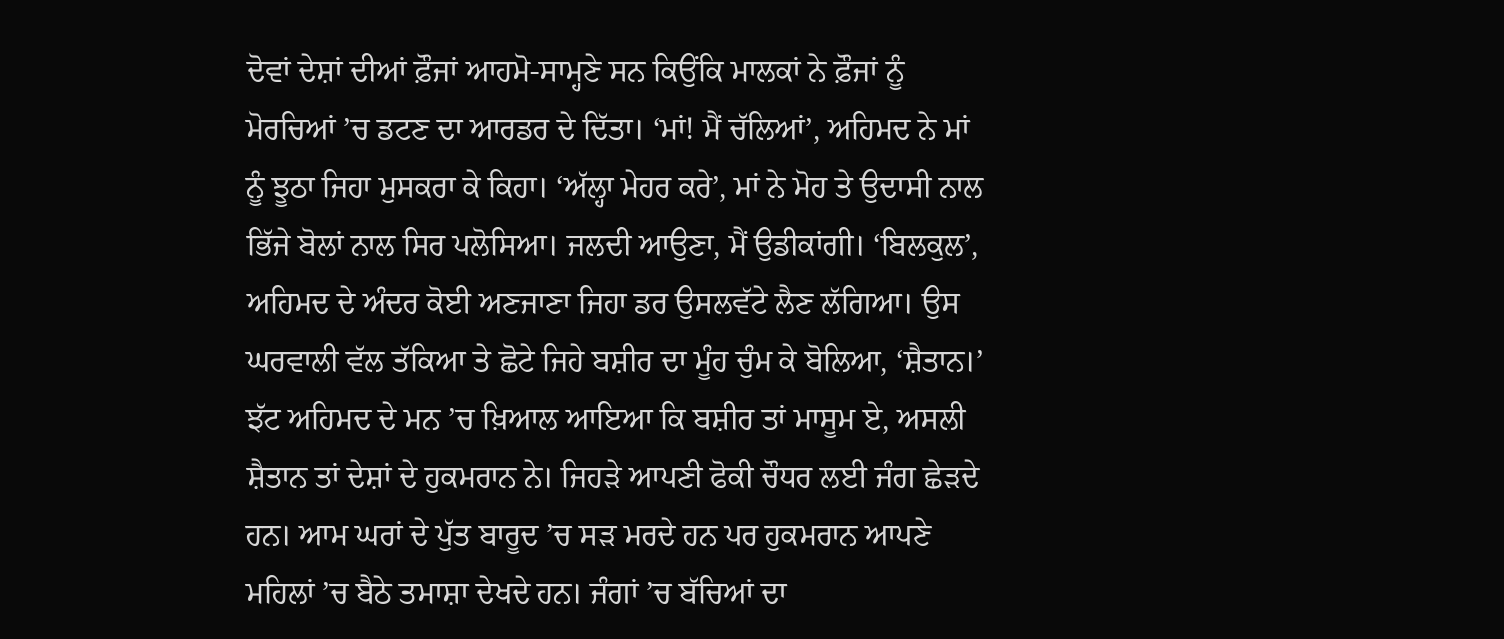ਦੋਵਾਂ ਦੇਸ਼ਾਂ ਦੀਆਂ ਫ਼ੌਜਾਂ ਆਹਮੋ-ਸਾਮ੍ਹਣੇ ਸਨ ਕਿਉਂਕਿ ਮਾਲਕਾਂ ਨੇ ਫ਼ੌਜਾਂ ਨੂੰ ਮੋਰਚਿਆਂ ’ਚ ਡਟਣ ਦਾ ਆਰਡਰ ਦੇ ਦਿੱਤਾ। ‘ਮਾਂ! ਮੈਂ ਚੱਲਿਆਂ’, ਅਹਿਮਦ ਨੇ ਮਾਂ ਨੂੰ ਝੂਠਾ ਜਿਹਾ ਮੁਸਕਰਾ ਕੇ ਕਿਹਾ। ‘ਅੱਲ੍ਹਾ ਮੇਹਰ ਕਰੇ’, ਮਾਂ ਨੇ ਮੋਹ ਤੇ ਉਦਾਸੀ ਨਾਲ ਭਿੱਜੇ ਬੋਲਾਂ ਨਾਲ ਸਿਰ ਪਲੋਸਿਆ। ਜਲਦੀ ਆਉਣਾ, ਮੈਂ ਉਡੀਕਾਂਗੀ। ‘ਬਿਲਕੁਲ’, ਅਹਿਮਦ ਦੇ ਅੰਦਰ ਕੋਈ ਅਣਜਾਣਾ ਜਿਹਾ ਡਰ ਉਸਲਵੱਟੇ ਲੈਣ ਲੱਗਿਆ। ਉਸ ਘਰਵਾਲੀ ਵੱਲ ਤੱਕਿਆ ਤੇ ਛੋਟੇ ਜਿਹੇ ਬਸ਼ੀਰ ਦਾ ਮੂੰਹ ਚੁੰਮ ਕੇ ਬੋਲਿਆ, ‘ਸ਼ੈਤਾਨ।’ ਝੱਟ ਅਹਿਮਦ ਦੇ ਮਨ ’ਚ ਖ਼ਿਆਲ ਆਇਆ ਕਿ ਬਸ਼ੀਰ ਤਾਂ ਮਾਸੂਮ ਏ, ਅਸਲੀ ਸ਼ੈਤਾਨ ਤਾਂ ਦੇਸ਼ਾਂ ਦੇ ਹੁਕਮਰਾਨ ਨੇ। ਜਿਹੜੇ ਆਪਣੀ ਫੋਕੀ ਚੌਧਰ ਲਈ ਜੰਗ ਛੇੜਦੇ ਹਨ। ਆਮ ਘਰਾਂ ਦੇ ਪੁੱਤ ਬਾਰੂਦ ’ਚ ਸੜ ਮਰਦੇ ਹਨ ਪਰ ਹੁਕਮਰਾਨ ਆਪਣੇ ਮਹਿਲਾਂ ’ਚ ਬੈਠੇ ਤਮਾਸ਼ਾ ਦੇਖਦੇ ਹਨ। ਜੰਗਾਂ ’ਚ ਬੱਚਿਆਂ ਦਾ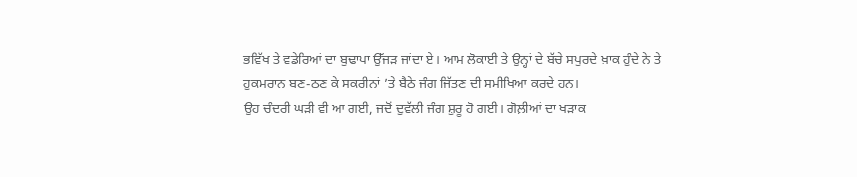ਭਵਿੱਖ ਤੇ ਵਡੇਰਿਆਂ ਦਾ ਬੁਢਾਪਾ ਉੱਜੜ ਜਾਂਦਾ ਏ। ਆਮ ਲੋਕਾਈ ਤੇ ਉਨ੍ਹਾਂ ਦੇ ਬੱਚੇ ਸਪੁਰਦੇ ਖ਼ਾਕ ਹੁੰਦੇ ਨੇ ਤੇ ਹੁਕਮਰਾਨ ਬਣ-ਠਣ ਕੇ ਸਕਰੀਨਾਂ ’ਤੇ ਬੈਠੇ ਜੰਗ ਜਿੱਤਣ ਦੀ ਸਮੀਖਿਆ ਕਰਦੇ ਹਨ।
ਉਹ ਚੰਦਰੀ ਘੜੀ ਵੀ ਆ ਗਈ, ਜਦੋਂ ਦੁਵੱਲੀ ਜੰਗ ਸ਼ੁਰੂ ਹੋ ਗਈ। ਗੋਲ਼ੀਆਂ ਦਾ ਖੜਾਕ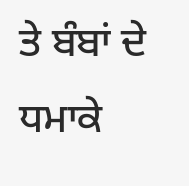ਤੇ ਬੰਬਾਂ ਦੇ ਧਮਾਕੇ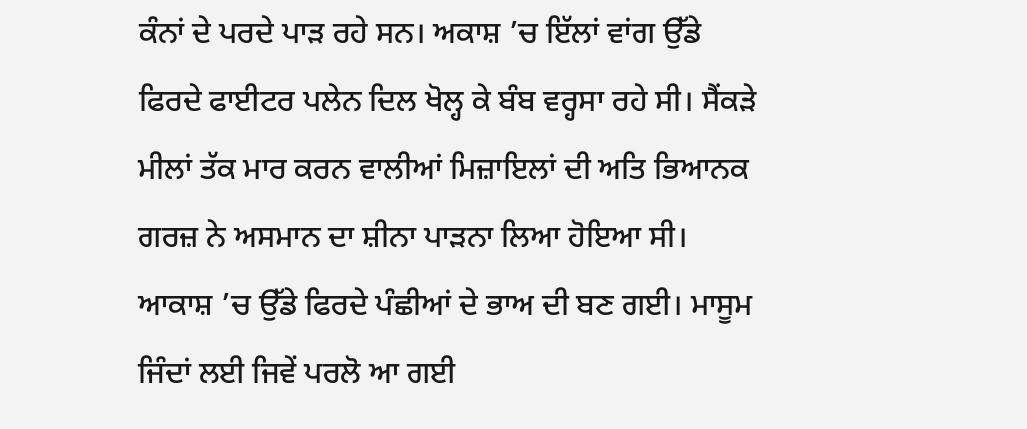ਕੰਨਾਂ ਦੇ ਪਰਦੇ ਪਾੜ ਰਹੇ ਸਨ। ਅਕਾਸ਼ ’ਚ ਇੱਲਾਂ ਵਾਂਗ ਉੱਡੇ ਫਿਰਦੇ ਫਾਈਟਰ ਪਲੇਨ ਦਿਲ ਖੋਲ੍ਹ ਕੇ ਬੰਬ ਵਰ੍ਹਸਾ ਰਹੇ ਸੀ। ਸੈਂਕੜੇ ਮੀਲਾਂ ਤੱਕ ਮਾਰ ਕਰਨ ਵਾਲੀਆਂ ਮਿਜ਼ਾਇਲਾਂ ਦੀ ਅਤਿ ਭਿਆਨਕ ਗਰਜ਼ ਨੇ ਅਸਮਾਨ ਦਾ ਸ਼ੀਨਾ ਪਾੜਨਾ ਲਿਆ ਹੋਇਆ ਸੀ। ਆਕਾਸ਼ ’ਚ ਉੱਡੇ ਫਿਰਦੇ ਪੰਛੀਆਂ ਦੇ ਭਾਅ ਦੀ ਬਣ ਗਈ। ਮਾਸੂਮ ਜਿੰਦਾਂ ਲਈ ਜਿਵੇਂ ਪਰਲੋ ਆ ਗਈ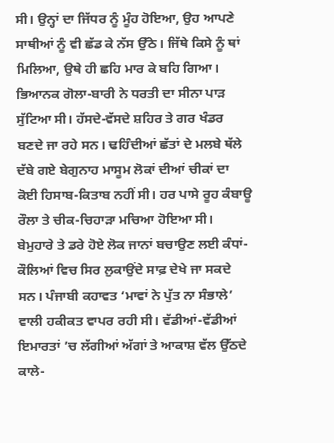ਸੀ। ਉਨ੍ਹਾਂ ਦਾ ਜਿੱਧਰ ਨੂੰ ਮੂੰਹ ਹੋਇਆ, ਉਹ ਆਪਣੇ ਸਾਥੀਆਂ ਨੂੰ ਵੀ ਛੱਡ ਕੇ ਨੱਸ ਉੱਠੇ। ਜਿੱਥੇ ਕਿਸੇ ਨੂੰ ਥਾਂ ਮਿਲਿਆ, ਉਥੇ ਹੀ ਛਹਿ ਮਾਰ ਕੇ ਬਹਿ ਗਿਆ।
ਭਿਆਨਕ ਗੋਲਾ-ਬਾਰੀ ਨੇ ਧਰਤੀ ਦਾ ਸੀਨਾ ਪਾੜ ਸੁੱਟਿਆ ਸੀ। ਹੱਸਦੇ-ਵੱਸਦੇ ਸ਼ਹਿਰ ਤੇ ਗਰ ਖੰਡਰ ਬਣਦੇ ਜਾ ਰਹੇ ਸਨ। ਢਹਿੰਦੀਆਂ ਛੱਤਾਂ ਦੇ ਮਲਬੇ ਥੱਲੇ ਦੱਬੇ ਗਏ ਬੇਗੁਨਾਹ ਮਾਸੂਮ ਲੋਕਾਂ ਦੀਆਂ ਚੀਕਾਂ ਦਾ ਕੋਈ ਹਿਸਾਬ-ਕਿਤਾਬ ਨਹੀਂ ਸੀ। ਹਰ ਪਾਸੇ ਰੂਹ ਕੰਬਾਊ ਰੌਲਾ ਤੇ ਚੀਕ-ਚਿਹਾੜਾ ਮਚਿਆ ਹੋਇਆ ਸੀ। ਬੇਮੁਹਾਰੇ ਤੇ ਡਰੇ ਹੋਏ ਲੋਕ ਜਾਨਾਂ ਬਚਾਉਣ ਲਈ ਕੰਧਾਂ-ਕੌਲਿਆਂ ਵਿਚ ਸਿਰ ਲੁਕਾਉਂਦੇ ਸਾਫ਼ ਦੇਖੇ ਜਾ ਸਕਦੇ ਸਨ। ਪੰਜਾਬੀ ਕਹਾਵਤ ‘ਮਾਵਾਂ ਨੇ ਪੁੱਤ ਨਾ ਸੰਭਾਲੇ’ ਵਾਲੀ ਹਕੀਕਤ ਵਾਪਰ ਰਹੀ ਸੀ। ਵੱਡੀਆਂ-ਵੱਡੀਆਂ ਇਮਾਰਤਾਂ ’ਚ ਲੱਗੀਆਂ ਅੱਗਾਂ ਤੇ ਆਕਾਸ਼ ਵੱਲ ਉੱਠਦੇ ਕਾਲੇ-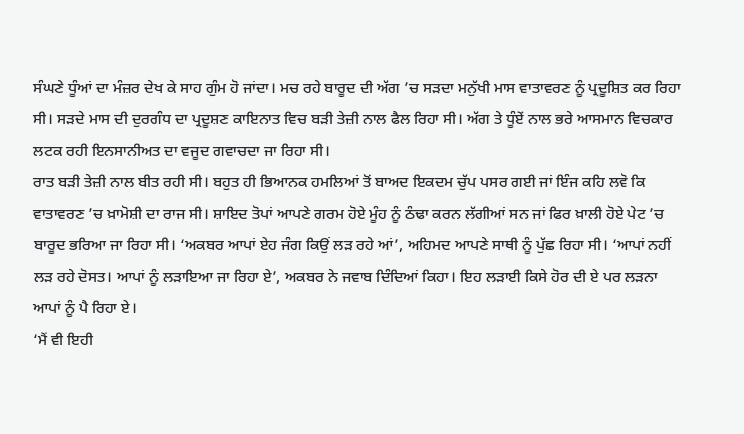ਸੰਘਣੇ ਧੂੰਆਂ ਦਾ ਮੰਜ਼ਰ ਦੇਖ ਕੇ ਸਾਹ ਗੁੰਮ ਹੋ ਜਾਂਦਾ। ਮਚ ਰਹੇ ਬਾਰੂਦ ਦੀ ਅੱਗ ’ਚ ਸੜਦਾ ਮਨੁੱਖੀ ਮਾਸ ਵਾਤਾਵਰਣ ਨੂੰ ਪ੍ਰਦੂਸ਼ਿਤ ਕਰ ਰਿਹਾ ਸੀ। ਸੜਦੇ ਮਾਸ ਦੀ ਦੁਰਗੰਧ ਦਾ ਪ੍ਰਦੂਸ਼ਣ ਕਾਇਨਾਤ ਵਿਚ ਬੜੀ ਤੇਜ਼ੀ ਨਾਲ ਫੈਲ ਰਿਹਾ ਸੀ। ਅੱਗ ਤੇ ਧੂੰਏਂ ਨਾਲ ਭਰੇ ਆਸਮਾਨ ਵਿਚਕਾਰ ਲਟਕ ਰਹੀ ਇਨਸਾਨੀਅਤ ਦਾ ਵਜੂਦ ਗਵਾਚਦਾ ਜਾ ਰਿਹਾ ਸੀ।
ਰਾਤ ਬੜੀ ਤੇਜ਼ੀ ਨਾਲ ਬੀਤ ਰਹੀ ਸੀ। ਬਹੁਤ ਹੀ ਭਿਆਨਕ ਹਮਲਿਆਂ ਤੋਂ ਬਾਅਦ ਇਕਦਮ ਚੁੱਪ ਪਸਰ ਗਈ ਜਾਂ ਇੰਜ ਕਹਿ ਲਵੋ ਕਿ ਵਾਤਾਵਰਣ ’ਚ ਖ਼ਾਮੋਸ਼ੀ ਦਾ ਰਾਜ ਸੀ। ਸ਼ਾਇਦ ਤੋਪਾਂ ਆਪਣੇ ਗਰਮ ਹੋਏ ਮੂੰਹ ਨੂੰ ਠੰਢਾ ਕਰਨ ਲੱਗੀਆਂ ਸਨ ਜਾਂ ਫਿਰ ਖ਼ਾਲੀ ਹੋਏ ਪੇਟ ’ਚ ਬਾਰੂਦ ਭਰਿਆ ਜਾ ਰਿਹਾ ਸੀ। ‘ਅਕਬਰ ਆਪਾਂ ਏਹ ਜੰਗ ਕਿਉਂ ਲੜ ਰਹੇ ਆਂ’, ਅਹਿਮਦ ਆਪਣੇ ਸਾਥੀ ਨੂੰ ਪੁੱਛ ਰਿਹਾ ਸੀ। ‘ਆਪਾਂ ਨਹੀਂ ਲੜ ਰਹੇ ਦੋਸਤ। ਆਪਾਂ ਨੂੰ ਲੜਾਇਆ ਜਾ ਰਿਹਾ ਏ’, ਅਕਬਰ ਨੇ ਜਵਾਬ ਦਿੰਦਿਆਂ ਕਿਹਾ। ਇਹ ਲੜਾਈ ਕਿਸੇ ਹੋਰ ਦੀ ਏ ਪਰ ਲੜਨਾ ਆਪਾਂ ਨੂੰ ਪੈ ਰਿਹਾ ਏ।
‘ਮੈਂ ਵੀ ਇਹੀ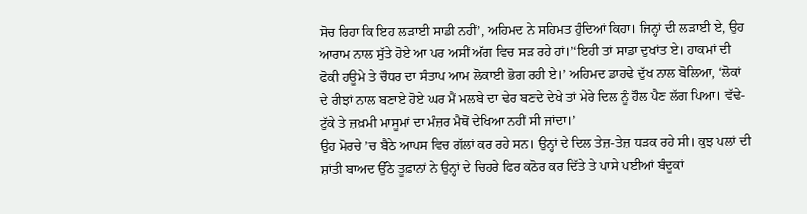ਸੋਚ ਰਿਹਾ ਕਿ ਇਹ ਲੜਾਈ ਸਾਡੀ ਨਹੀਂ’, ਅਹਿਮਦ ਨੇ ਸਹਿਮਤ ਹੁੰਦਿਆਂ ਕਿਹਾ। ਜਿਨ੍ਹਾਂ ਦੀ ਲੜਾਈ ਏ, ਉਹ ਆਰਾਮ ਨਾਲ ਸੁੱਤੇ ਹੋਏ ਆ ਪਰ ਅਸੀਂ ਅੱਗ ਵਿਚ ਸੜ ਰਹੇ ਹਾਂ।’‘ਇਹੀ ਤਾਂ ਸਾਡਾ ਦੁਖਾਂਤ ਏ। ਹਾਕਮਾਂ ਦੀ ਫੋਕੀ ਹਊਮੇ ਤੇ ਚੌਧਰ ਦਾ ਸੰਤਾਪ ਆਮ ਲੋਕਾਈ ਭੋਗ ਰਹੀ ਏ।’ ਅਹਿਮਦ ਡਾਹਢੇ ਦੁੱਖ ਨਾਲ ਬੋਲਿਆ, ‘ਲੋਕਾਂ ਦੇ ਰੀਝਾਂ ਨਾਲ ਬਣਾਏ ਹੋਏ ਘਰ ਮੈਂ ਮਲਬੇ ਦਾ ਢੇਰ ਬਣਦੇ ਦੇਖੇ ਤਾਂ ਮੇਰੇ ਦਿਲ ਨੂੰ ਹੌਲ ਪੈਣ ਲੱਗ ਪਿਆ। ਵੱਢੇ-ਟੁੱਕੇ ਤੇ ਜ਼ਖ਼ਮੀ ਮਾਸੂਮਾਂ ਦਾ ਮੰਜ਼ਰ ਮੈਥੋਂ ਦੇਖਿਆ ਨਹੀਂ ਸੀ ਜਾਂਦਾ।’
ਉਹ ਮੋਰਚੇ ’ਚ ਬੈਠੇ ਆਪਸ ਵਿਚ ਗੱਲਾਂ ਕਰ ਰਹੇ ਸਨ। ਉਨ੍ਹਾਂ ਦੇ ਦਿਲ ਤੇਜ਼-ਤੇਜ਼ ਧੜਕ ਰਹੇ ਸੀ। ਕੁਝ ਪਲਾਂ ਦੀ ਸ਼ਾਂਤੀ ਬਾਅਦ ਉੱਠੇ ਤੂਫ਼ਾਨਾਂ ਨੇ ਉਨ੍ਹਾਂ ਦੇ ਚਿਹਰੇ ਫਿਰ ਕਠੋਰ ਕਰ ਦਿੱਤੇ ਤੇ ਪਾਸੇ ਪਈਆਂ ਬੰਦੂਕਾਂ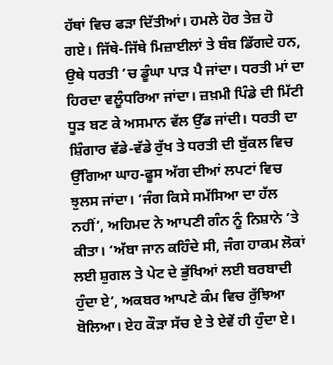ਹੱਥਾਂ ਵਿਚ ਫੜਾ ਦਿੱਤੀਆਂ। ਹਮਲੇ ਹੋਰ ਤੇਜ਼ ਹੋ ਗਏ। ਜਿੱਥੇ-ਜਿੱਥੇ ਮਿਜ਼ਾਈਲਾਂ ਤੇ ਬੰਬ ਡਿੱਗਦੇ ਹਨ, ਉਥੇ ਧਰਤੀ ’ਚ ਡੂੰਘਾ ਪਾੜ ਪੈ ਜਾਂਦਾ। ਧਰਤੀ ਮਾਂ ਦਾ ਹਿਰਦਾ ਵਲੂੰਧਰਿਆ ਜਾਂਦਾ। ਜ਼ਖ਼ਮੀ ਪਿੰਡੇ ਦੀ ਮਿੱਟੀ ਧੂੜ ਬਣ ਕੇ ਅਸਮਾਨ ਵੱਲ ਉੱਡ ਜਾਂਦੀ। ਧਰਤੀ ਦਾ ਸ਼ਿੰਗਾਰ ਵੱਡੇ-ਵੱਡੇ ਰੁੱਖ ਤੇ ਧਰਤੀ ਦੀ ਬੁੱਕਲ ਵਿਚ ਉੱਗਿਆ ਘਾਹ-ਫੂਸ ਅੱਗ ਦੀਆਂ ਲਪਟਾਂ ਵਿਚ ਝੁਲਸ ਜਾਂਦਾ। ‘ਜੰਗ ਕਿਸੇ ਸਮੱਸਿਆ ਦਾ ਹੱਲ ਨਹੀਂ’, ਅਹਿਮਦ ਨੇ ਆਪਣੀ ਗੰਨ ਨੂੰ ਨਿਸ਼ਾਨੇ ’ਤੇ ਕੀਤਾ। ‘ਅੱਬਾ ਜਾਨ ਕਹਿੰਦੇ ਸੀ, ਜੰਗ ਹਾਕਮ ਲੋਕਾਂ ਲਈ ਸ਼ੁਗਲ ਤੇ ਪੇਟ ਦੇ ਭੁੱਖਿਆਂ ਲਈ ਬਰਬਾਦੀ ਹੁੰਦਾ ਏ’, ਅਕਬਰ ਆਪਣੇ ਕੰਮ ਵਿਚ ਰੁੱਝਿਆ ਬੋਲਿਆ। ਏਹ ਕੌੜਾ ਸੱਚ ਏ ਤੇ ਏਵੇਂ ਹੀ ਹੁੰਦਾ ਏ।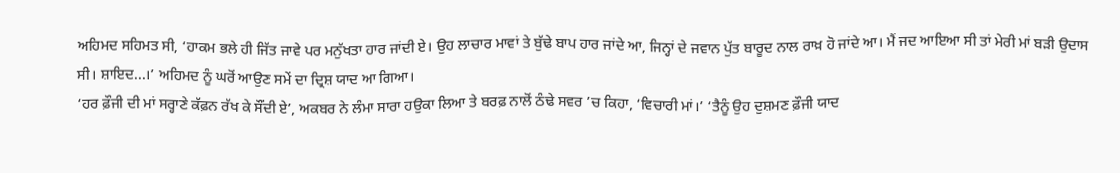ਅਹਿਮਦ ਸਹਿਮਤ ਸੀ, ‘ਹਾਕਮ ਭਲੇ ਹੀ ਜਿੱਤ ਜਾਵੇ ਪਰ ਮਨੁੱਖਤਾ ਹਾਰ ਜਾਂਦੀ ਏ। ਉਹ ਲਾਚਾਰ ਮਾਵਾਂ ਤੇ ਬੁੱਢੇ ਬਾਪ ਹਾਰ ਜਾਂਦੇ ਆ, ਜਿਨ੍ਹਾਂ ਦੇ ਜਵਾਨ ਪੁੱਤ ਬਾਰੂਦ ਨਾਲ ਰਾਖ਼ ਹੋ ਜਾਂਦੇ ਆ। ਮੈਂ ਜਦ ਆਇਆ ਸੀ ਤਾਂ ਮੇਰੀ ਮਾਂ ਬੜੀ ਉਦਾਸ ਸੀ। ਸ਼ਾਇਦ...।’ ਅਹਿਮਦ ਨੂੰ ਘਰੋਂ ਆਉਣ ਸਮੇਂ ਦਾ ਦ੍ਰਿਸ਼ ਯਾਦ ਆ ਗਿਆ।
‘ਹਰ ਫ਼ੌਜੀ ਦੀ ਮਾਂ ਸਰ੍ਹਾਣੇ ਕੱਫ਼ਨ ਰੱਖ ਕੇ ਸੌਂਦੀ ਏ’, ਅਕਬਰ ਨੇ ਲੰਮਾ ਸਾਰਾ ਹਉਕਾ ਲਿਆ ਤੇ ਬਰਫ਼ ਨਾਲੋਂ ਠੰਢੇ ਸਵਰ ’ਚ ਕਿਹਾ, ‘ਵਿਚਾਰੀ ਮਾਂ।’ ‘ਤੈਨੂੰ ਉਹ ਦੁਸ਼ਮਣ ਫ਼ੌਜੀ ਯਾਦ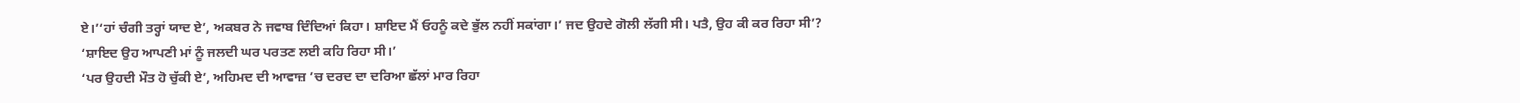ਏ।’‘ਹਾਂ ਚੰਗੀ ਤਰ੍ਹਾਂ ਯਾਦ ਏ’, ਅਕਬਰ ਨੇ ਜਵਾਬ ਦਿੰਦਿਆਂ ਕਿਹਾ। ਸ਼ਾਇਦ ਮੈਂ ਓਹਨੂੰ ਕਦੇ ਭੁੱਲ ਨਹੀਂ ਸਕਾਂਗਾ।’ ਜਦ ਉਹਦੇ ਗੋਲੀ ਲੱਗੀ ਸੀ। ਪਤੈ, ਉਹ ਕੀ ਕਰ ਰਿਹਾ ਸੀ’?
‘ਸ਼ਾਇਦ ਉਹ ਆਪਣੀ ਮਾਂ ਨੂੰ ਜਲਦੀ ਘਰ ਪਰਤਣ ਲਈ ਕਹਿ ਰਿਹਾ ਸੀ।’
‘ਪਰ ਉਹਦੀ ਮੌਤ ਹੋ ਚੁੱਕੀ ਏ’, ਅਹਿਮਦ ਦੀ ਆਵਾਜ਼ ’ਚ ਦਰਦ ਦਾ ਦਰਿਆ ਛੱਲਾਂ ਮਾਰ ਰਿਹਾ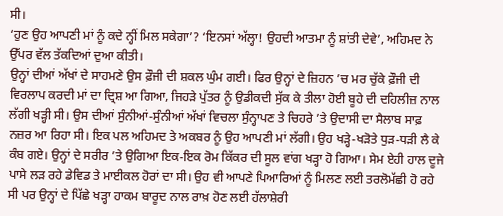ਸੀ।
‘ਹੁਣ ਉਹ ਆਪਣੀ ਮਾਂ ਨੂੰ ਕਦੇ ਨ੍ਹੀਂ ਮਿਲ ਸਕੇਗਾ’? ‘ਇਨਸਾਂ ਅੱਲ੍ਹਾ! ਉਹਦੀ ਆਤਮਾ ਨੂੰ ਸ਼ਾਂਤੀ ਦੇਵੇ’, ਅਹਿਮਦ ਨੇ ਉੱਪਰ ਵੱਲ ਤੱਕਦਿਆਂ ਦੁਆ ਕੀਤੀ।
ਉਨ੍ਹਾਂ ਦੀਆਂ ਅੱਖਾਂ ਦੇ ਸਾਹਮਣੇ ਉਸ ਫ਼ੌਜੀ ਦੀ ਸ਼ਕਲ ਘੁੰਮ ਗਈ। ਫਿਰ ਉਨ੍ਹਾਂ ਦੇ ਜ਼ਿਹਨ ’ਚ ਮਰ ਚੁੱਕੇ ਫ਼ੌਜੀ ਦੀ ਵਿਰਲਾਪ ਕਰਦੀ ਮਾਂ ਦਾ ਦ੍ਰਿਸ਼ ਆ ਗਿਆ, ਜਿਹੜੇ ਪੁੱਤਰ ਨੂੰ ਉਡੀਕਦੀ ਸੁੱਕ ਕੇ ਤੀਲਾ ਹੋਈ ਬੂਹੇ ਦੀ ਦਹਿਲੀਜ਼ ਨਾਲ ਲੱਗੀ ਖੜ੍ਹੀ ਸੀ। ਉਸ ਦੀਆਂ ਸੁੰਨੀਆਂ-ਸੁੰਨੀਆਂ ਅੱਖਾਂ ਵਿਚਲਾ ਸੁੰਨ੍ਹਾਪਣ ਤੇ ਚਿਹਰੇ ’ਤੇ ਉਦਾਸੀ ਦਾ ਸੈਲਾਬ ਸਾਫ਼ ਨਜ਼ਰ ਆ ਰਿਹਾ ਸੀ। ਇਕ ਪਲ ਅਹਿਮਦ ਤੇ ਅਕਬਰ ਨੂੰ ਉਹ ਆਪਣੀ ਮਾਂ ਲੱਗੀ। ਉਹ ਖੜ੍ਹੇ-ਖੜੋਤੇ ਧੁੜ-ਧੜੀ ਲੈ ਕੇ ਕੰਬ ਗਏ। ਉਨ੍ਹਾਂ ਦੇ ਸਰੀਰ ’ਤੇ ਉਗਿਆ ਇਕ-ਇਕ ਰੋਮ ਕਿੱਕਰ ਦੀ ਸੂਲ ਵਾਂਗ ਖੜ੍ਹਾ ਹੋ ਗਿਆ। ਸੇਮ ਏਹੀ ਹਾਲ ਦੂਜੇ ਪਾਸੇ ਲੜ ਰਹੇ ਡੇਵਿਡ ਤੇ ਮਾਈਕਲ ਹੋਰਾਂ ਦਾ ਸੀ। ਉਹ ਵੀ ਆਪਣੇ ਪਿਆਰਿਆਂ ਨੂੰ ਮਿਲਣ ਲਈ ਤਰਲੋਮੱਛੀ ਹੋ ਰਹੇ ਸੀ ਪਰ ਉਨ੍ਹਾਂ ਦੇ ਪਿੱਛੇ ਖੜ੍ਹਾ ਹਾਕਮ ਬਾਰੂਦ ਨਾਲ ਰਾਖ਼ ਹੋਣ ਲਈ ਹੱਲਾਸ਼ੇਰੀ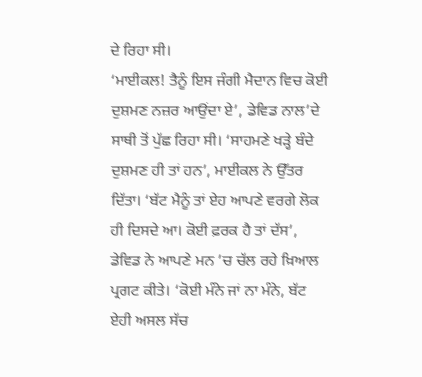ਦੇ ਰਿਹਾ ਸੀ।
‘ਮਾਈਕਲ! ਤੈਨੂੰ ਇਸ ਜੰਗੀ ਮੈਦਾਨ ਵਿਚ ਕੋਈ ਦੁਸ਼ਮਣ ਨਜ਼ਰ ਆਉਂਦਾ ਏ’, ਡੇਵਿਡ ਨਾਲ’ਦੇ ਸਾਥੀ ਤੋਂ ਪੁੱਛ ਰਿਹਾ ਸੀ। ‘ਸਾਹਮਣੇ ਖੜ੍ਹੇ ਬੰਦੇ ਦੁਸ਼ਮਣ ਹੀ ਤਾਂ ਹਨ’, ਮਾਈਕਲ ਨੇ ਉੱਤਰ ਦਿੱਤਾ। ‘ਬੱਟ ਮੈਨੂੰ ਤਾਂ ਏਹ ਆਪਣੇ ਵਰਗੇ ਲੋਕ ਹੀ ਦਿਸਦੇ ਆ। ਕੋਈ ਫ਼ਰਕ ਹੈ ਤਾਂ ਦੱਸ’, ਡੇਵਿਡ ਨੇ ਆਪਣੇ ਮਨ ’ਚ ਚੱਲ ਰਹੇ ਖ਼ਿਆਲ ਪ੍ਰਗਟ ਕੀਤੇ। ‘ਕੋਈ ਮੰਨੇ ਜਾਂ ਨਾ ਮੰਨੇ, ਬੱਟ ਏਹੀ ਅਸਲ ਸੱਚ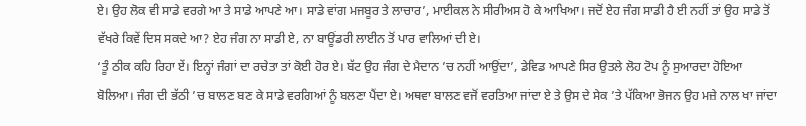ਏ। ਉਹ ਲੋਕ ਵੀ ਸਾਡੇ ਵਰਗੇ ਆ ਤੇ ਸਾਡੇ ਆਪਣੇ ਆ। ਸਾਡੇ ਵਾਂਗ ਮਜਬੂਰ ਤੇ ਲਾਚਾਰ’, ਮਾਈਕਲ ਨੇ ਸੀਰੀਅਸ ਹੋ ਕੇ ਆਖਿਆ। ਜਦੋਂ ਏਹ ਜੰਗ ਸਾਡੀ ਹੈ ਈ ਨਹੀਂ ਤਾਂ ਉਹ ਸਾਡੇ ਤੋਂ ਵੱਖਰੇ ਕਿਵੇਂ ਦਿਸ ਸਕਦੇ ਆ? ਏਹ ਜੰਗ ਨਾ ਸਾਡੀ ਏ, ਨਾ ਬਾਊਂਡਰੀ ਲਾਈਨ ਤੋਂ ਪਾਰ ਵਾਲਿਆਂ ਦੀ ਏ।
‘ਤੂੰ ਠੀਕ ਕਹਿ ਰਿਹਾ ਏਂ। ਇਨ੍ਹਾਂ ਜੰਗਾਂ ਦਾ ਰਚੇਤਾ ਤਾਂ ਕੋਈ ਹੋਰ ਏ। ਬੱਟ ਉਹ ਜੰਗ ਦੇ ਮੈਦਾਨ ’ਚ ਨਹੀਂ ਆਉਂਦਾ’, ਡੇਵਿਡ ਆਪਣੇ ਸਿਰ ਉਤਲੇ ਲੋਹ ਟੋਪ ਨੂੰ ਸੁਆਰਦਾ ਹੋਇਆ ਬੋਲਿਆ। ਜੰਗ ਦੀ ਭੱਠੀ ’ਚ ਬਾਲਣ ਬਣ ਕੇ ਸਾਡੇ ਵਰਗਿਆਂ ਨੂੰ ਬਲਣਾ ਪੈਂਦਾ ਏ। ਅਥਵਾ ਬਾਲਣ ਵਜੋਂ ਵਰਤਿਆ ਜਾਂਦਾ ਏ ਤੇ ਉਸ ਦੇ ਸੇਕ ’ਤੇ ਪੱਕਿਆ ਭੋਜਨ ਉਹ ਮਜ਼ੇ ਨਾਲ ਖਾ ਜਾਂਦਾ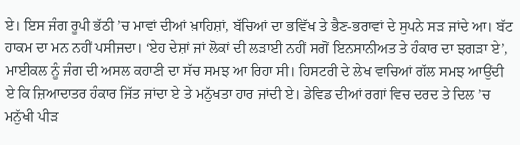ਏ। ਇਸ ਜੰਗ ਰੂਪੀ ਭੱਠੀ ’ਚ ਮਾਵਾਂ ਦੀਆਂ ਖ਼ਾਹਿਸ਼ਾਂ, ਬੱਚਿਆਂ ਦਾ ਭਵਿੱਖ ਤੇ ਭੈਣ-ਭਰਾਵਾਂ ਦੇ ਸੁਪਨੇ ਸੜ ਜਾਂਦੇ ਆ। ਬੱਟ ਹਾਕਮ ਦਾ ਮਨ ਨਹੀਂ ਪਸੀਜਦਾ। ‘ਏਹ ਦੇਸ਼ਾਂ ਜਾਂ ਲੋਕਾਂ ਦੀ ਲੜਾਈ ਨਹੀਂ ਸਗੋਂ ਇਨਸਾਨੀਅਤ ਤੇ ਹੰਕਾਰ ਦਾ ਝਗੜਾ ਏ’, ਮਾਈਕਲ ਨੂੰ ਜੰਗ ਦੀ ਅਸਲ ਕਹਾਣੀ ਦਾ ਸੱਚ ਸਮਝ ਆ ਰਿਹਾ ਸੀ। ਹਿਸਟਰੀ ਦੇ ਲੇਖ ਵਾਚਿਆਂ ਗੱਲ ਸਮਝ ਆਉਂਦੀ ਏ ਕਿ ਜ਼ਿਆਦਾਤਰ ਹੰਕਾਰ ਜਿੱਤ ਜਾਂਦਾ ਏ ਤੇ ਮਨੁੱਖਤਾ ਹਾਰ ਜਾਂਦੀ ਏ। ਡੇਵਿਡ ਦੀਆਂ ਰਗਾਂ ਵਿਚ ਦਰਦ ਤੇ ਦਿਲ ’ਚ ਮਨੁੱਖੀ ਪੀੜ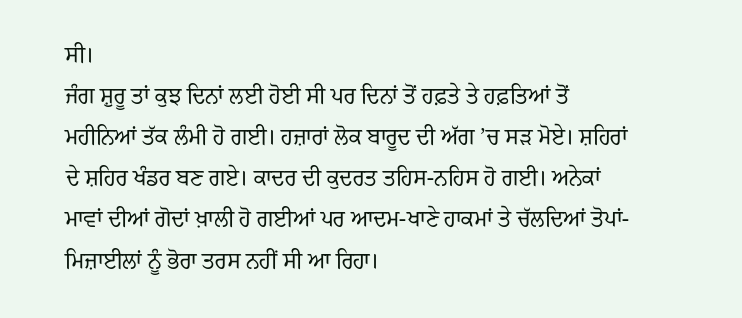ਸੀ।
ਜੰਗ ਸ਼ੁਰੂ ਤਾਂ ਕੁਝ ਦਿਨਾਂ ਲਈ ਹੋਈ ਸੀ ਪਰ ਦਿਨਾਂ ਤੋਂ ਹਫ਼ਤੇ ਤੇ ਹਫ਼ਤਿਆਂ ਤੋਂ ਮਹੀਨਿਆਂ ਤੱਕ ਲੰਮੀ ਹੋ ਗਈ। ਹਜ਼ਾਰਾਂ ਲੋਕ ਬਾਰੂਦ ਦੀ ਅੱਗ ’ਚ ਸੜ ਮੋਏ। ਸ਼ਹਿਰਾਂ ਦੇ ਸ਼ਹਿਰ ਖੰਡਰ ਬਣ ਗਏ। ਕਾਦਰ ਦੀ ਕੁਦਰਤ ਤਹਿਸ-ਨਹਿਸ ਹੋ ਗਈ। ਅਨੇਕਾਂ ਮਾਵਾਂ ਦੀਆਂ ਗੋਦਾਂ ਖ਼ਾਲੀ ਹੋ ਗਈਆਂ ਪਰ ਆਦਮ-ਖਾਣੇ ਹਾਕਮਾਂ ਤੇ ਚੱਲਦਿਆਂ ਤੋਪਾਂ-ਮਿਜ਼ਾਈਲਾਂ ਨੂੰ ਭੋਰਾ ਤਰਸ ਨਹੀਂ ਸੀ ਆ ਰਿਹਾ।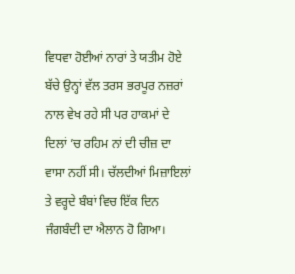ਵਿਧਵਾ ਹੋਈਆਂ ਨਾਰਾਂ ਤੇ ਯਤੀਮ ਹੋਏ ਬੱਚੇ ਉਨ੍ਹਾਂ ਵੱਲ ਤਰਸ ਭਰਪੂਰ ਨਜ਼ਰਾਂ ਨਾਲ ਵੇਖ ਰਹੇ ਸੀ ਪਰ ਹਾਕਮਾਂ ਦੇ ਦਿਲਾਂ ’ਚ ਰਹਿਮ ਨਾਂ ਦੀ ਚੀਜ਼ ਦਾ ਵਾਸਾ ਨਹੀਂ ਸੀ। ਚੱਲਦੀਆਂ ਮਿਜ਼ਾਇਲਾਂ ਤੇ ਵਰ੍ਹਦੇ ਬੰਬਾਂ ਵਿਚ ਇੱਕ ਦਿਨ ਜੰਗਬੰਦੀ ਦਾ ਐਲਾਨ ਹੋ ਗਿਆ।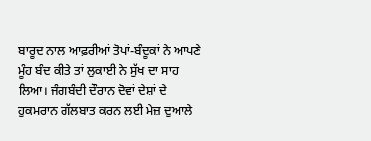ਬਾਰੂਦ ਨਾਲ ਆਫ਼ਰੀਆਂ ਤੋਪਾਂ-ਬੰਦੂਕਾਂ ਨੇ ਆਪਣੇ ਮੂੰਹ ਬੰਦ ਕੀਤੇ ਤਾਂ ਲੁਕਾਈ ਨੇ ਸੁੱਖ ਦਾ ਸਾਹ ਲਿਆ। ਜੰਗਬੰਦੀ ਦੌਰਾਨ ਦੋਵਾਂ ਦੇਸ਼ਾਂ ਦੇ ਹੁਕਮਰਾਨ ਗੱਲਬਾਤ ਕਰਨ ਲਈ ਮੇਜ਼ ਦੁਆਲੇ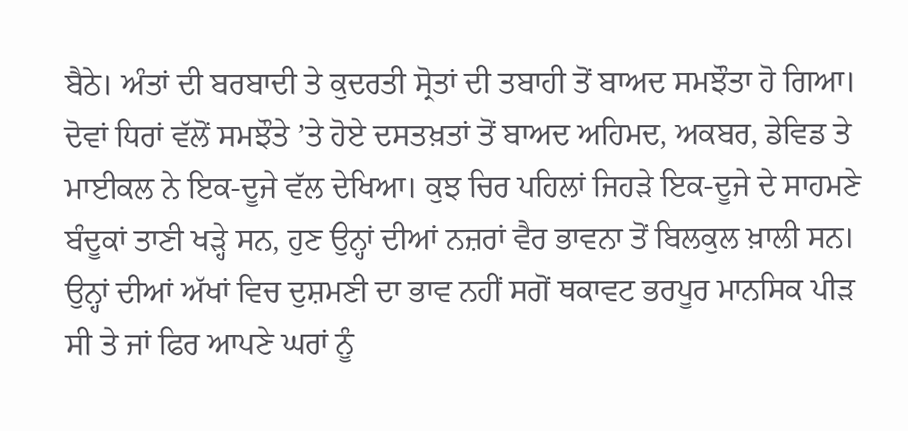ਬੈਠੇ। ਅੰਤਾਂ ਦੀ ਬਰਬਾਦੀ ਤੇ ਕੁਦਰਤੀ ਸ੍ਰੋਤਾਂ ਦੀ ਤਬਾਹੀ ਤੋਂ ਬਾਅਦ ਸਮਝੌਤਾ ਹੋ ਗਿਆ।
ਦੋਵਾਂ ਧਿਰਾਂ ਵੱਲੋਂ ਸਮਝੌਤੇ ’ਤੇ ਹੋਏ ਦਸਤਖ਼ਤਾਂ ਤੋਂ ਬਾਅਦ ਅਹਿਮਦ, ਅਕਬਰ, ਡੇਵਿਡ ਤੇ ਮਾਈਕਲ ਨੇ ਇਕ-ਦੂਜੇ ਵੱਲ ਦੇਖਿਆ। ਕੁਝ ਚਿਰ ਪਹਿਲਾਂ ਜਿਹੜੇ ਇਕ-ਦੂਜੇ ਦੇ ਸਾਹਮਣੇ ਬੰਦੂਕਾਂ ਤਾਣੀ ਖੜ੍ਹੇ ਸਨ, ਹੁਣ ਉਨ੍ਹਾਂ ਦੀਆਂ ਨਜ਼ਰਾਂ ਵੈਰ ਭਾਵਨਾ ਤੋਂ ਬਿਲਕੁਲ ਖ਼ਾਲੀ ਸਨ। ਉਨ੍ਹਾਂ ਦੀਆਂ ਅੱਖਾਂ ਵਿਚ ਦੁਸ਼ਮਣੀ ਦਾ ਭਾਵ ਨਹੀਂ ਸਗੋਂ ਥਕਾਵਟ ਭਰਪੂਰ ਮਾਨਸਿਕ ਪੀੜ ਸੀ ਤੇ ਜਾਂ ਫਿਰ ਆਪਣੇ ਘਰਾਂ ਨੂੰ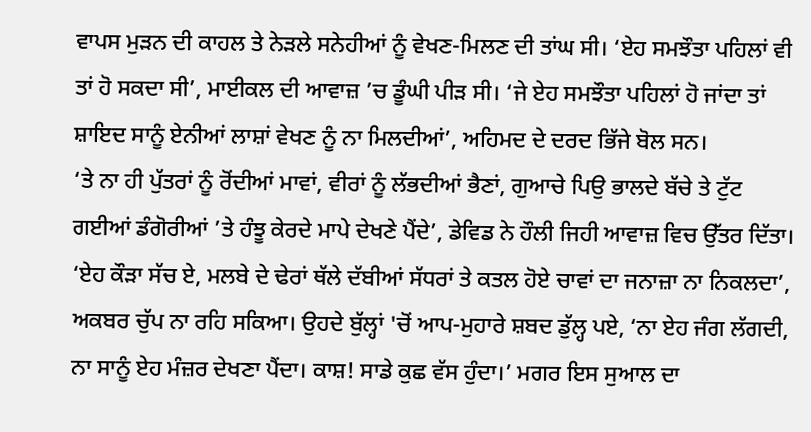ਵਾਪਸ ਮੁੜਨ ਦੀ ਕਾਹਲ ਤੇ ਨੇੜਲੇ ਸਨੇਹੀਆਂ ਨੂੰ ਵੇਖਣ-ਮਿਲਣ ਦੀ ਤਾਂਘ ਸੀ। ‘ਏਹ ਸਮਝੌਤਾ ਪਹਿਲਾਂ ਵੀ ਤਾਂ ਹੋ ਸਕਦਾ ਸੀ’, ਮਾਈਕਲ ਦੀ ਆਵਾਜ਼ ’ਚ ਡੂੰਘੀ ਪੀੜ ਸੀ। ‘ਜੇ ਏਹ ਸਮਝੌਤਾ ਪਹਿਲਾਂ ਹੋ ਜਾਂਦਾ ਤਾਂ ਸ਼ਾਇਦ ਸਾਨੂੰ ਏਨੀਆਂ ਲਾਸ਼ਾਂ ਵੇਖਣ ਨੂੰ ਨਾ ਮਿਲਦੀਆਂ’, ਅਹਿਮਦ ਦੇ ਦਰਦ ਭਿੱਜੇ ਬੋਲ ਸਨ।
‘ਤੇ ਨਾ ਹੀ ਪੁੱਤਰਾਂ ਨੂੰ ਰੋਂਦੀਆਂ ਮਾਵਾਂ, ਵੀਰਾਂ ਨੂੰ ਲੱਭਦੀਆਂ ਭੈਣਾਂ, ਗੁਆਚੇ ਪਿਉ ਭਾਲਦੇ ਬੱਚੇ ਤੇ ਟੁੱਟ ਗਈਆਂ ਡੰਗੋਰੀਆਂ ’ਤੇ ਹੰਝੂ ਕੇਰਦੇ ਮਾਪੇ ਦੇਖਣੇ ਪੈਂਦੇ’, ਡੇਵਿਡ ਨੇ ਹੌਲੀ ਜਿਹੀ ਆਵਾਜ਼ ਵਿਚ ਉੱਤਰ ਦਿੱਤਾ। ‘ਏਹ ਕੌੜਾ ਸੱਚ ਏ, ਮਲਬੇ ਦੇ ਢੇਰਾਂ ਥੱਲੇ ਦੱਬੀਆਂ ਸੱਧਰਾਂ ਤੇ ਕਤਲ ਹੋਏ ਚਾਵਾਂ ਦਾ ਜਨਾਜ਼ਾ ਨਾ ਨਿਕਲਦਾ’, ਅਕਬਰ ਚੁੱਪ ਨਾ ਰਹਿ ਸਕਿਆ। ਉਹਦੇ ਬੁੱਲ੍ਹਾਂ 'ਚੋਂ ਆਪ-ਮੁਹਾਰੇ ਸ਼ਬਦ ਡੁੱਲ੍ਹ ਪਏ, ‘ਨਾ ਏਹ ਜੰਗ ਲੱਗਦੀ, ਨਾ ਸਾਨੂੰ ਏਹ ਮੰਜ਼ਰ ਦੇਖਣਾ ਪੈਂਦਾ। ਕਾਸ਼! ਸਾਡੇ ਕੁਛ ਵੱਸ ਹੁੰਦਾ।’ ਮਗਰ ਇਸ ਸੁਆਲ ਦਾ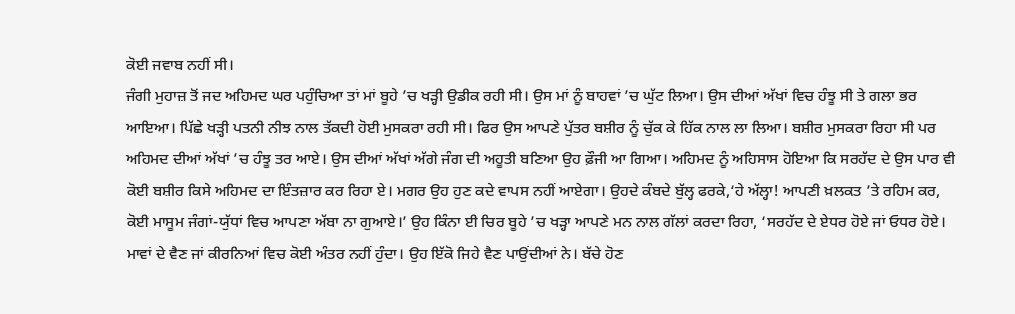ਕੋਈ ਜਵਾਬ ਨਹੀਂ ਸੀ।
ਜੰਗੀ ਮੁਹਾਜ਼ ਤੋਂ ਜਦ ਅਹਿਮਦ ਘਰ ਪਹੁੰਚਿਆ ਤਾਂ ਮਾਂ ਬੂਹੇ ’ਚ ਖੜ੍ਹੀ ਉਡੀਕ ਰਹੀ ਸੀ। ਉਸ ਮਾਂ ਨੂੰ ਬਾਹਵਾਂ ’ਚ ਘੁੱਟ ਲਿਆ। ਉਸ ਦੀਆਂ ਅੱਖਾਂ ਵਿਚ ਹੰਝੂ ਸੀ ਤੇ ਗਲਾ ਭਰ ਆਇਆ। ਪਿੱਛੇ ਖੜ੍ਹੀ ਪਤਨੀ ਨੀਝ ਨਾਲ ਤੱਕਦੀ ਹੋਈ ਮੁਸਕਰਾ ਰਹੀ ਸੀ। ਫਿਰ ਉਸ ਆਪਣੇ ਪੁੱਤਰ ਬਸ਼ੀਰ ਨੂੰ ਚੁੱਕ ਕੇ ਹਿੱਕ ਨਾਲ ਲਾ ਲਿਆ। ਬਸ਼ੀਰ ਮੁਸਕਰਾ ਰਿਹਾ ਸੀ ਪਰ ਅਹਿਮਦ ਦੀਆਂ ਅੱਖਾਂ ’ਚ ਹੰਝੂ ਤਰ ਆਏ। ਉਸ ਦੀਆਂ ਅੱਖਾਂ ਅੱਗੇ ਜੰਗ ਦੀ ਅਹੂਤੀ ਬਣਿਆ ਉਹ ਫ਼ੌਜੀ ਆ ਗਿਆ। ਅਹਿਮਦ ਨੂੰ ਅਹਿਸਾਸ ਹੋਇਆ ਕਿ ਸਰਹੱਦ ਦੇ ਉਸ ਪਾਰ ਵੀ ਕੋਈ ਬਸ਼ੀਰ ਕਿਸੇ ਅਹਿਮਦ ਦਾ ਇੰਤਜ਼ਾਰ ਕਰ ਰਿਹਾ ਏ। ਮਗਰ ਉਹ ਹੁਣ ਕਦੇ ਵਾਪਸ ਨਹੀਂ ਆਏਗਾ। ਉਹਦੇ ਕੰਬਦੇ ਬੁੱਲ੍ਹ ਫਰਕੇ,‘ਹੇ ਅੱਲ੍ਹਾ! ਆਪਣੀ ਖ਼ਲਕਤ ’ਤੇ ਰਹਿਮ ਕਰ, ਕੋਈ ਮਾਸੂਮ ਜੰਗਾਂ-ਯੁੱਧਾਂ ਵਿਚ ਆਪਣਾ ਅੱਬਾ ਨਾ ਗੁਆਏ।’ ਉਹ ਕਿੰਨਾ ਈ ਚਿਰ ਬੂਹੇ ’ਚ ਖੜ੍ਹਾ ਆਪਣੇ ਮਨ ਨਾਲ ਗੱਲਾਂ ਕਰਦਾ ਰਿਹਾ, ‘ਸਰਹੱਦ ਦੇ ਏਧਰ ਹੋਏ ਜਾਂ ਓਧਰ ਹੋਏ। ਮਾਵਾਂ ਦੇ ਵੈਣ ਜਾਂ ਕੀਰਨਿਆਂ ਵਿਚ ਕੋਈ ਅੰਤਰ ਨਹੀਂ ਹੁੰਦਾ। ਉਹ ਇੱਕੋ ਜਿਹੇ ਵੈਣ ਪਾਉਂਦੀਆਂ ਨੇ। ਬੱਚੇ ਹੋਣ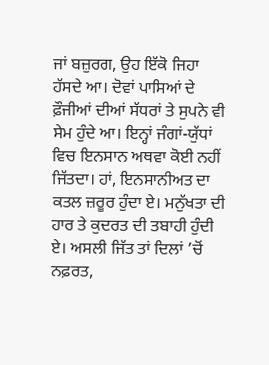ਜਾਂ ਬਜ਼ੁਰਗ, ਉਹ ਇੱਕੋ ਜਿਹਾ ਹੱਸਦੇ ਆ। ਦੋਵਾਂ ਪਾਸਿਆਂ ਦੇ ਫ਼ੌਜੀਆਂ ਦੀਆਂ ਸੱਧਰਾਂ ਤੇ ਸੁਪਨੇ ਵੀ ਸੇਮ ਹੁੰਦੇ ਆ। ਇਨ੍ਹਾਂ ਜੰਗਾਂ-ਯੁੱਧਾਂ ਵਿਚ ਇਨਸਾਨ ਅਥਵਾ ਕੋਈ ਨਹੀਂ ਜਿੱਤਦਾ। ਹਾਂ, ਇਨਸਾਨੀਅਤ ਦਾ ਕਤਲ ਜ਼ਰੂਰ ਹੁੰਦਾ ਏ। ਮਨੁੱਖਤਾ ਦੀ ਹਾਰ ਤੇ ਕੁਦਰਤ ਦੀ ਤਬਾਹੀ ਹੁੰਦੀ ਏ। ਅਸਲੀ ਜਿੱਤ ਤਾਂ ਦਿਲਾਂ ’ਚੋਂ ਨਫ਼ਰਤ,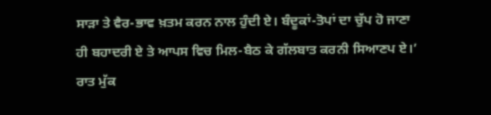ਸਾੜਾ ਤੇ ਵੈਰ-ਭਾਵ ਖ਼ਤਮ ਕਰਨ ਨਾਲ ਹੁੰਦੀ ਏ। ਬੰਦੂਕਾਂ-ਤੋਪਾਂ ਦਾ ਚੁੱਪ ਹੋ ਜਾਣਾ ਹੀ ਬਹਾਦਰੀ ਏ ਤੇ ਆਪਸ ਵਿਚ ਮਿਲ-ਬੈਠ ਕੇ ਗੱਲਬਾਤ ਕਰਨੀ ਸਿਆਣਪ ਏ।’
ਰਾਤ ਮੁੱਕ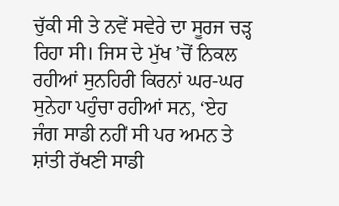ਚੁੱਕੀ ਸੀ ਤੇ ਨਵੇਂ ਸਵੇਰੇ ਦਾ ਸੂਰਜ ਚੜ੍ਹ ਰਿਹਾ ਸੀ। ਜਿਸ ਦੇ ਮੁੱਖ ’ਚੋਂ ਨਿਕਲ ਰਹੀਆਂ ਸੁਨਹਿਰੀ ਕਿਰਨਾਂ ਘਰ-ਘਰ ਸੁਨੇਹਾ ਪਹੁੰਚਾ ਰਹੀਆਂ ਸਨ, ‘ਏਹ ਜੰਗ ਸਾਡੀ ਨਹੀਂ ਸੀ ਪਰ ਅਮਨ ਤੇ ਸ਼ਾਂਤੀ ਰੱਖਣੀ ਸਾਡੀ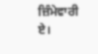ਜ਼ਿੰਮੇਵਾਰੀ ਏ।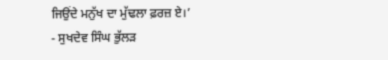ਜਿਉਂਦੇ ਮਨੁੱਖ ਦਾ ਮੁੱਢਲਾ ਫ਼ਰਜ਼ ਏ।’
- ਸੁਖਦੇਵ ਸਿੰਘ ਭੁੱਲੜ